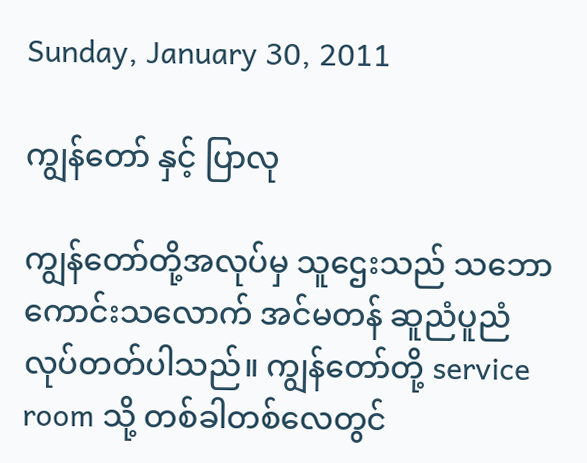Sunday, January 30, 2011

ကျွန်တော် နှင့် ပြာလု

ကျွန်တော်တို့အလုပ်မှ သူဌေးသည် သဘောကောင်းသလောက် အင်မတန် ဆူညံပူညံလုပ်တတ်ပါသည်။ ကျွန်တော်တို့ service room သို့ တစ်ခါတစ်လေတွင်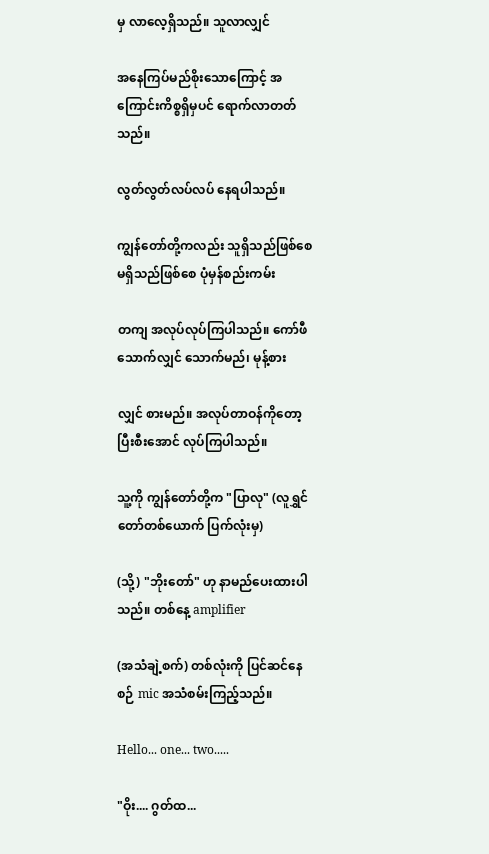မှ လာလေ့ရှိသည်။ သူလာလျှင်

အနေကြပ်မည်စိုးသောကြောင့် အကြောင်းကိစ္စရှိမှပင် ရောက်လာတတ်သည်။

လွတ်လွတ်လပ်လပ် နေရပါသည်။

ကျွန်တော်တို့ကလည်း သူရှိသည်ဖြစ်စေ မရှိသည်ဖြစ်စေ ပုံမှန်စည်းကမ်း

တကျ အလုပ်လုပ်ကြပါသည်။ ကော်ဖီသောက်လျှင် သောက်မည်၊ မုန့်စား

လျှင် စားမည်။ အလုပ်တာဝန်ကိုတော့ ပြီးစီးအောင် လုပ်ကြပါသည်။

သူ့ကို ကျွန်တော်တို့က "ပြာလု" (လူရွှင်တော်တစ်ယောက် ပြက်လုံးမှ)

(သို့) "ဘိုးတော်" ဟု နာမည်ပေးထားပါသည်။ တစ်နေ့ amplifier

(အသံချဲ့စက်) တစ်လုံးကို ပြင်ဆင်နေစဉ် mic အသံစမ်းကြည့်သည်။

Hello... one... two.....

"ဝိုး.... ဂွတ်ထ...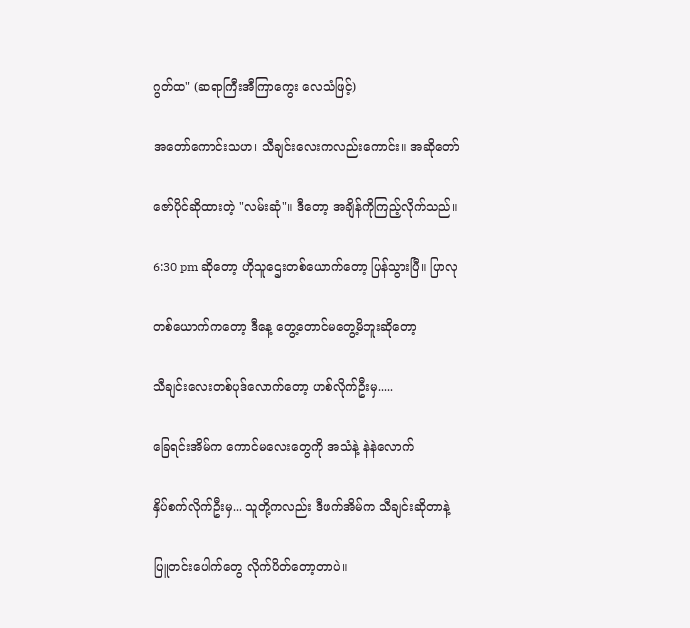ဂွတ်ထ" (ဆရာကြီးအီကြာကွေး လေသံဖြင့်)

အတော်ကောင်းသဟ၊ သီချင်းလေးကလည်းကောင်း။ အဆိုတော်

ဇော်ပိုင်ဆိုထားတဲ့ "လမ်းဆုံ"။ ဒီတော့ အချိန်ကိုကြည့်လိုက်သည်။

6:30 pm ဆိုတော့ ဟိုသူဌေးတစ်ယောက်တော့ ပြန်သွားပြီ။ ပြာလု

တစ်ယောက်ကတော့ ဒီနေ့ တွေ့တောင်မတွေ့မိဘူးဆိုတော့

သီချင်းလေးတစ်ပုဒ်လောက်တော့ ဟစ်လိုက်ဦးမှ.....

ခြေရင်းအိမ်က ကောင်မလေးတွေကို အသံနဲ့ နဲနဲလောက်

နှိပ်စက်လိုက်ဦးမှ... သူတို့ကလည်း ဒီဖက်အိမ်က သီချင်းဆိုတာနဲ့

ပြူတင်းပေါက်တွေ လိုက်ပိတ်တော့တာပဲ။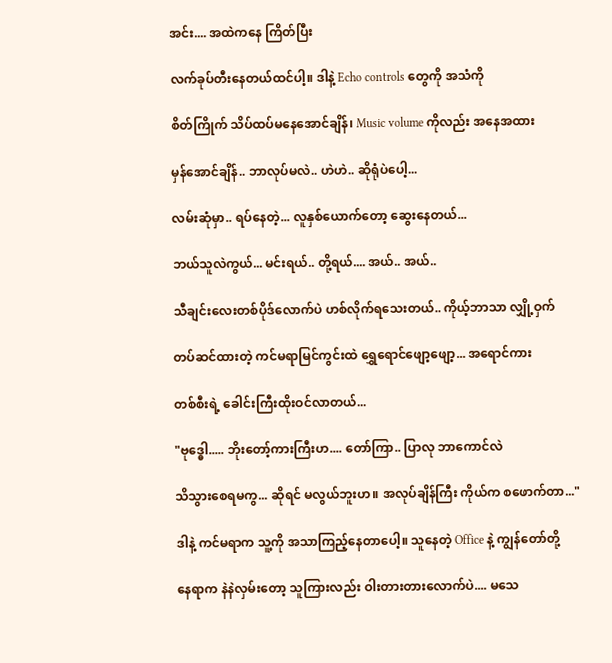အင်း.... အထဲကနေ ကြိတ်ပြီး

လက်ခုပ်တီးနေတယ်ထင်ပါ့။ ဒါနဲ့ Echo controls တွေကို အသံကို

စိတ်ကြိုက် သိပ်ထပ်မနေအောင်ချိန်၊ Music volume ကိုလည်း အနေအထား

မှန်အောင်ချိန်.. ဘာလုပ်မလဲ.. ဟဲဟဲ.. ဆိုရုံပဲပေါ့...

လမ်းဆုံမှာ.. ရပ်နေတဲ့... လူနှစ်ယောက်တော့ ဆွေးနေတယ်...

ဘယ်သူလဲကွယ်... မင်းရယ်.. တို့ရယ်.... အယ်.. အယ်..

သီချင်းလေးတစ်ပိုဒ်လောက်ပဲ ဟစ်လိုက်ရသေးတယ်.. ကိုယ့်ဘာသာ လျှို့ဝှက်

တပ်ဆင်ထားတဲ့ ကင်မရာမြင်ကွင်းထဲ ရွှေရောင်ဖျော့ဖျော့... အရောင်ကား

တစ်စီးရဲ့ ခေါင်းကြီးထိုးဝင်လာတယ်...

"ဗုဒ္ဓေါ..... ဘိုးတော့်ကားကြီးဟ.... တော်ကြာ.. ပြာလု ဘာကောင်လဲ

သိသွားစေရမကွ... ဆိုရင် မလွယ်ဘူးဟ။ အလုပ်ချိန်ကြီး ကိုယ်က စဖောက်တာ..."

ဒါနဲ့ ကင်မရာက သူ့ကို အသာကြည့်နေတာပေါ့။ သူနေတဲ့ Office နဲ့ ကျွန်တော်တို့

နေရာက နဲနဲလှမ်းတော့ သူကြားလည်း ဝါးတားတားလောက်ပဲ.... မသေ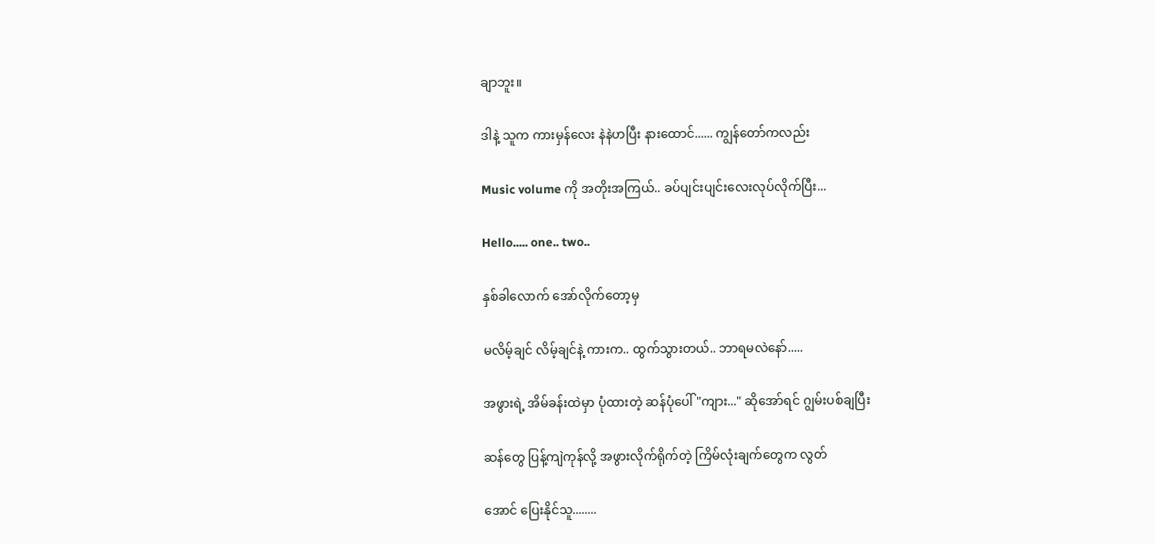ချာဘူး။

ဒါနဲ့ သူက ကားမှန်လေး နဲနဲဟပြီး နားထောင်...... ကျွန်တော်ကလည်း

Music volume ကို အတိုးအကြယ်.. ခပ်ပျင်းပျင်းလေးလုပ်လိုက်ပြီး...

Hello..... one.. two..

နှစ်ခါလောက် အော်လိုက်တော့မှ

မလိမ့်ချင် လိမ့်ချင်နဲ့ ကားက.. ထွက်သွားတယ်.. ဘာရမလဲနော်.....

အဖွားရဲ့ အိမ်ခန်းထဲမှာ ပုံထားတဲ့ ဆန်ပုံပေါ် "ကျား..." ဆိုအော်ရင် ဂျွမ်းပစ်ချပြီး

ဆန်တွေ ပြန့်ကျဲကုန်လို့ အဖွားလိုက်ရိုက်တဲ့ ကြိမ်လုံးချက်တွေက လွတ်

အောင် ပြေးနိုင်သူ........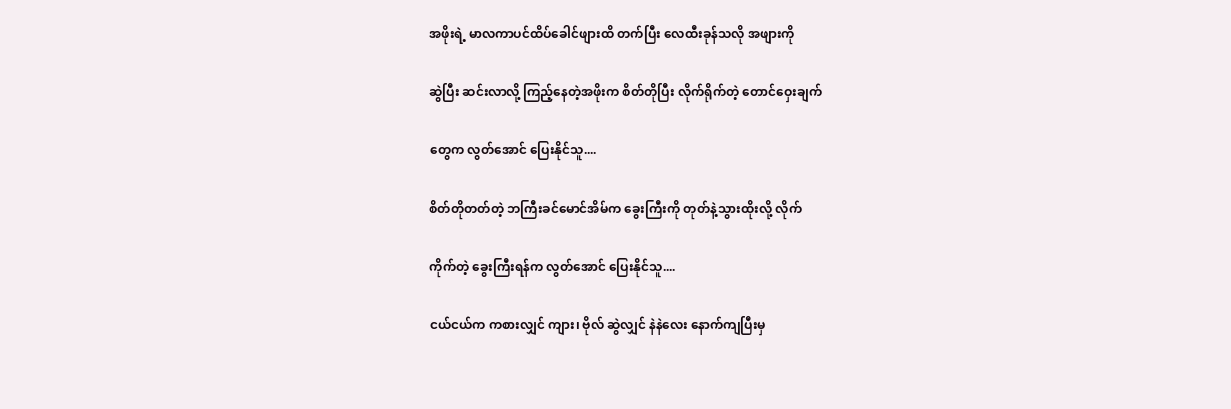အဖိုးရဲ့ မာလကာပင်ထိပ်ခေါင်ဖျားထိ တက်ပြီး လေထီးခုန်သလို အဖျားကို

ဆွဲပြီး ဆင်းလာလို့ ကြည့်နေတဲ့အဖိုးက စိတ်တိုပြီး လိုက်ရိုက်တဲ့ တောင်ဝှေးချက်

တွေက လွတ်အောင် ပြေးနိုင်သူ....

စိတ်တိုတတ်တဲ့ ဘကြီးခင်မောင်အိမ်က ခွေးကြီးကို တုတ်နဲ့သွားထိုးလို့ လိုက်

ကိုက်တဲ့ ခွေးကြီးရန်က လွတ်အောင် ပြေးနိုင်သူ....

ငယ်ငယ်က ကစားလျှင် ကျား၊ ဗိုလ် ဆွဲလျှင် နဲနဲလေး နောက်ကျပြီးမှ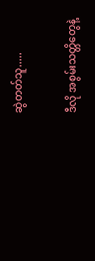ဆွဲတတ်သူ.....

ဒီလို အစွမ်းသတ္တိတွေနဲ့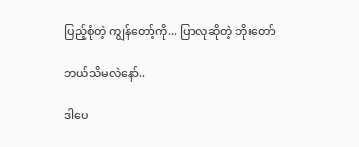ပြည့်စုံတဲ့ ကျွန်တော့်ကို... ပြာလုဆိုတဲ့ ဘိုးတော်

ဘယ်သိမလဲနော်..

ဒါပေ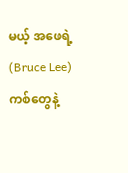မယ့် အဖေရဲ့ (Bruce Lee) ကစ်တွေနဲ့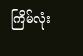ကြိမ်လုံး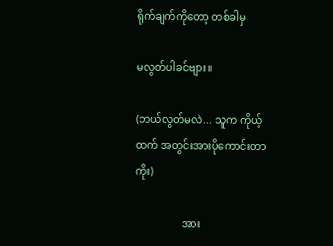ရိုက်ချက်ကိုတော့ တစ်ခါမှ

မလွတ်ပါခင်ဗျား။

(ဘယ်လွတ်မလဲ... သူက ကိုယ့်ထက် အတွင်းအားပိုကောင်းတာကိုး)

                  အား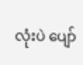လုံးပဲ ပျော်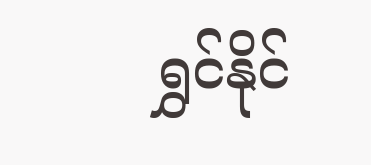ရွှင်နိုင်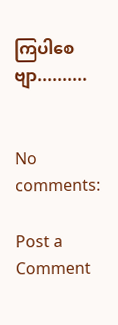ကြပါစေဗျာ..........


No comments:

Post a Comment